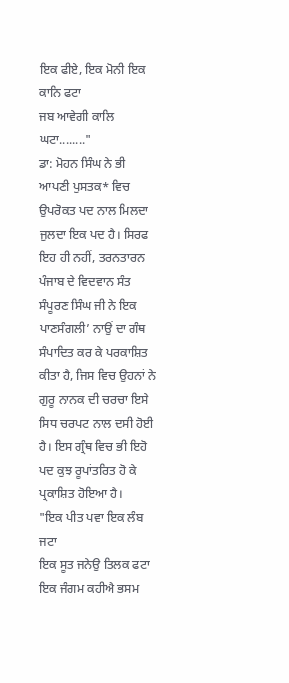ਇਕ ਫੀਏ, ਇਕ ਮੋਨੀ ਇਕ ਕਾਨਿ ਫਟਾ
ਜਬ ਆਵੇਗੀ ਕਾਲਿ ਘਟਾ........"
ਡਾ: ਮੋਹਨ ਸਿੰਘ ਨੇ ਭੀ ਆਪਣੀ ਪੁਸਤਕ* ਵਿਚ ਉਪਰੋਕਤ ਪਦ ਨਾਲ ਮਿਲਦਾ ਜੁਲਦਾ ਇਕ ਪਦ ਹੈ। ਸਿਰਫ ਇਹ ਹੀ ਨਹੀਂ, ਤਰਨਤਾਰਨ ਪੰਜਾਬ ਦੇ ਵਿਦਵਾਨ ਸੰਤ ਸੰਪੂਰਣ ਸਿੰਘ ਜੀ ਨੇ ਇਕ ਪਾਣਸੰਗਲੀ’ ਨਾਉਂ ਦਾ ਗੰਥ ਸੰਪਾਦਿਤ ਕਰ ਕੇ ਪਰਕਾਸ਼ਿਤ ਕੀਤਾ ਹੈ, ਜਿਸ ਵਿਚ ਉਹਨਾਂ ਨੇ ਗੁਰੂ ਨਾਨਕ ਦੀ ਚਰਚਾ ਇਸੇ ਸਿਧ ਚਰਪਟ ਨਾਲ ਦਸੀ ਹੋਈ ਹੈ। ਇਸ ਗ੍ਰੰਥ ਵਿਚ ਭੀ ਇਹੋ ਪਦ ਕੁਝ ਰੂਪਾਂਤਰਿਤ ਹੋ ਕੇ ਪ੍ਰਕਾਸ਼ਿਤ ਹੋਇਆ ਹੈ।
"ਇਕ ਪੀਤ ਪਵਾ ਇਕ ਲੰਬ ਜਟਾ
ਇਕ ਸੂਤ ਜਨੇਉ ਤਿਲਕ ਫਟਾ
ਇਕ ਜੰਗਮ ਕਹੀਐ ਭਸਮ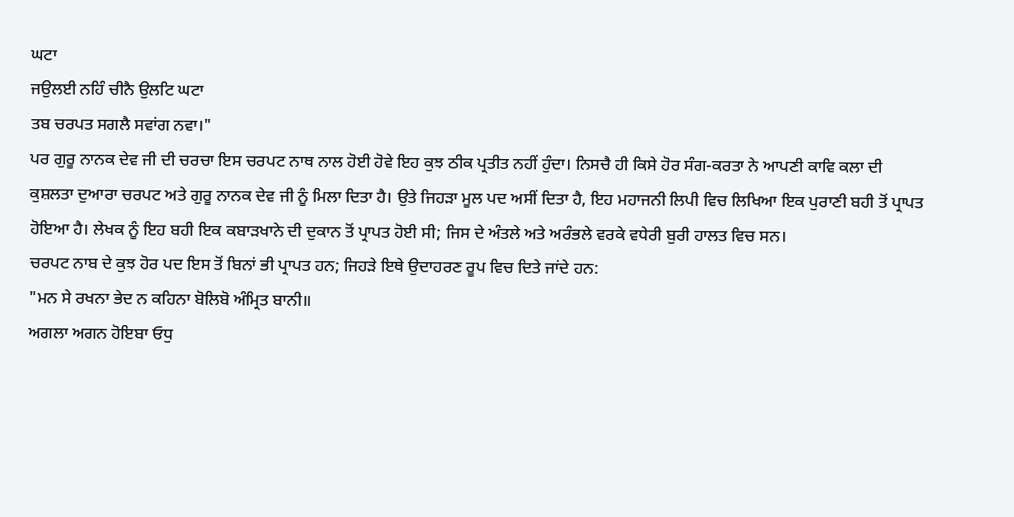ਘਟਾ
ਜਉਲਈ ਨਹਿੰ ਚੀਨੈ ਉਲਟਿ ਘਟਾ
ਤਬ ਚਰਪਤ ਸਗਲੈ ਸਵਾਂਗ ਨਵਾ।"
ਪਰ ਗੁਰੂ ਨਾਨਕ ਦੇਵ ਜੀ ਦੀ ਚਰਚਾ ਇਸ ਚਰਪਟ ਨਾਥ ਨਾਲ ਹੋਈ ਹੋਵੇ ਇਹ ਕੁਝ ਠੀਕ ਪ੍ਰਤੀਤ ਨਹੀਂ ਹੁੰਦਾ। ਨਿਸਚੈ ਹੀ ਕਿਸੇ ਹੋਰ ਸੰਗ-ਕਰਤਾ ਨੇ ਆਪਣੀ ਕਾਵਿ ਕਲਾ ਦੀ ਕੁਸ਼ਲਤਾ ਦੁਆਰਾ ਚਰਪਟ ਅਤੇ ਗੁਰੂ ਨਾਨਕ ਦੇਵ ਜੀ ਨੂੰ ਮਿਲਾ ਦਿਤਾ ਹੈ। ਉਤੇ ਜਿਹੜਾ ਮੂਲ ਪਦ ਅਸੀਂ ਦਿਤਾ ਹੈ, ਇਹ ਮਹਾਜਨੀ ਲਿਪੀ ਵਿਚ ਲਿਖਿਆ ਇਕ ਪੁਰਾਣੀ ਬਹੀ ਤੋਂ ਪ੍ਰਾਪਤ ਹੋਇਆ ਹੈ। ਲੇਖਕ ਨੂੰ ਇਹ ਬਹੀ ਇਕ ਕਬਾੜਖਾਨੇ ਦੀ ਦੁਕਾਨ ਤੋਂ ਪ੍ਰਾਪਤ ਹੋਈ ਸੀ; ਜਿਸ ਦੇ ਅੰਤਲੇ ਅਤੇ ਅਰੰਭਲੇ ਵਰਕੇ ਵਧੇਰੀ ਬੁਰੀ ਹਾਲਤ ਵਿਚ ਸਨ।
ਚਰਪਟ ਨਾਬ ਦੇ ਕੁਝ ਹੋਰ ਪਦ ਇਸ ਤੋਂ ਬਿਨਾਂ ਭੀ ਪ੍ਰਾਪਤ ਹਨ; ਜਿਹੜੇ ਇਥੇ ਉਦਾਹਰਣ ਰੂਪ ਵਿਚ ਦਿਤੇ ਜਾਂਦੇ ਹਨ:
"ਮਨ ਸੇ ਰਖਨਾ ਭੇਦ ਨ ਕਹਿਨਾ ਬੋਲਿਬੋ ਅੰਮ੍ਰਿਤ ਬਾਨੀ॥
ਅਗਲਾ ਅਗਨ ਹੋਇਬਾ ਓਧੁ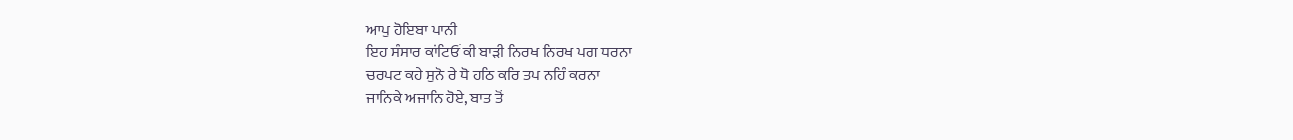ਆਪੁ ਹੋਇਬਾ ਪਾਨੀ
ਇਹ ਸੰਸਾਰ ਕਾਂਟਿਓਂ ਕੀ ਬਾੜੀ ਨਿਰਖ ਨਿਰਖ ਪਗ ਧਰਨਾ
ਚਰਪਟ ਕਹੇ ਸੁਨੋ ਰੇ ਧੋ ਹਠਿ ਕਰਿ ਤਪ ਨਹਿੰ ਕਰਨਾ
ਜਾਨਿਕੇ ਅਜਾਨਿ ਹੋਏ, ਬਾਤ ਤੋਂ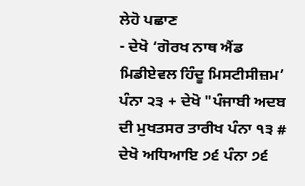ਲੇਹੋ ਪਛਾਣ
- ਦੇਖੋ ‘ਗੋਰਖ ਨਾਥ ਐਂਡ ਮਿਡੀਏਵਲ ਹਿੰਦੂ ਮਿਸਟੀਸੀਜ਼ਮ’ ਪੰਨਾ ੨੩ + ਦੇਖੋ "ਪੰਜਾਬੀ ਅਦਬ ਦੀ ਮੁਖਤਸਰ ਤਾਰੀਖ ਪੰਨਾ ੧੩ # ਦੇਖੋ ਅਧਿਆਇ ੭੬ ਪੰਨਾ ੭੬